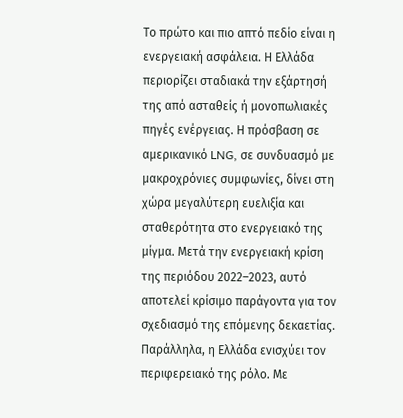Το πρώτο και πιο απτό πεδίο είναι η ενεργειακή ασφάλεια. Η Ελλάδα περιορίζει σταδιακά την εξάρτησή της από ασταθείς ή μονοπωλιακές πηγές ενέργειας. Η πρόσβαση σε αμερικανικό LNG, σε συνδυασμό με μακροχρόνιες συμφωνίες, δίνει στη χώρα μεγαλύτερη ευελιξία και σταθερότητα στο ενεργειακό της μίγμα. Μετά την ενεργειακή κρίση της περιόδου 2022–2023, αυτό αποτελεί κρίσιμο παράγοντα για τον σχεδιασμό της επόμενης δεκαετίας.
Παράλληλα, η Ελλάδα ενισχύει τον περιφερειακό της ρόλο. Με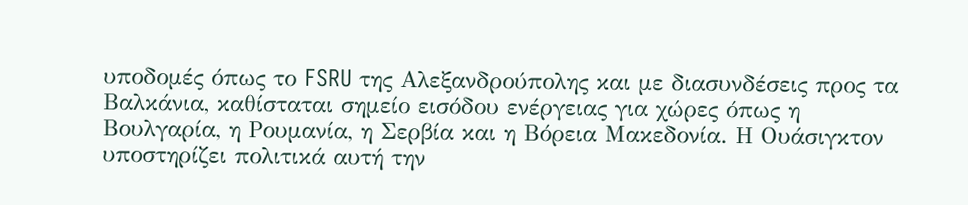υποδομές όπως το FSRU της Αλεξανδρούπολης και με διασυνδέσεις προς τα Βαλκάνια, καθίσταται σημείο εισόδου ενέργειας για χώρες όπως η Βουλγαρία, η Ρουμανία, η Σερβία και η Βόρεια Μακεδονία. Η Ουάσιγκτον υποστηρίζει πολιτικά αυτή την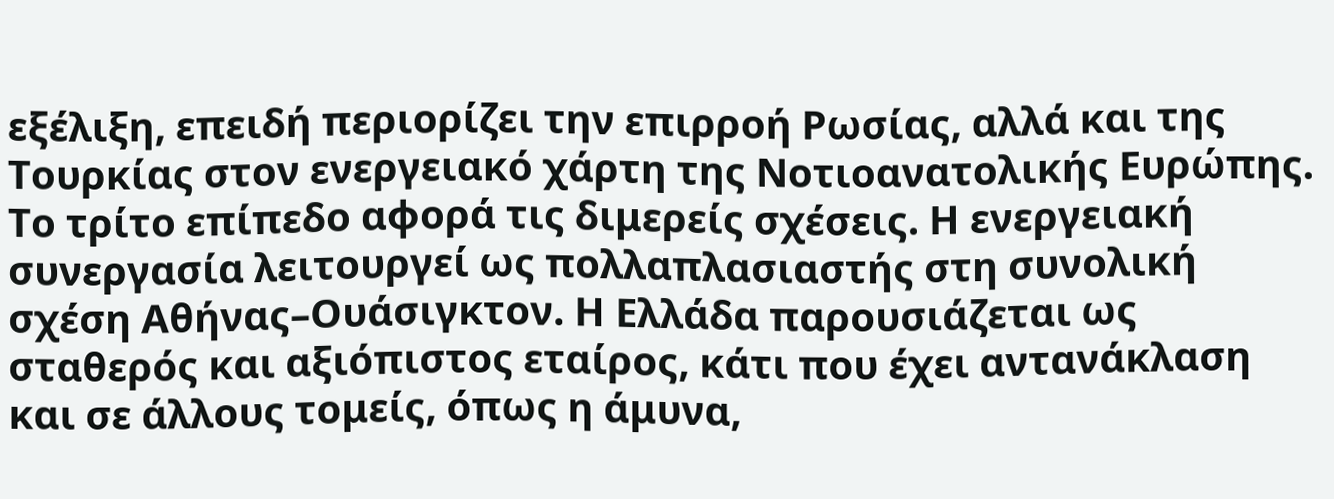εξέλιξη, επειδή περιορίζει την επιρροή Ρωσίας, αλλά και της Τουρκίας στον ενεργειακό χάρτη της Νοτιοανατολικής Ευρώπης.
Το τρίτο επίπεδο αφορά τις διμερείς σχέσεις. Η ενεργειακή συνεργασία λειτουργεί ως πολλαπλασιαστής στη συνολική σχέση Αθήνας–Ουάσιγκτον. Η Ελλάδα παρουσιάζεται ως σταθερός και αξιόπιστος εταίρος, κάτι που έχει αντανάκλαση και σε άλλους τομείς, όπως η άμυνα,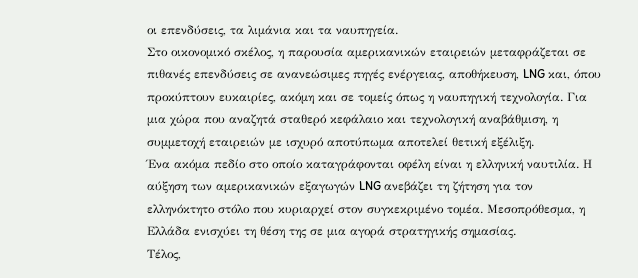οι επενδύσεις, τα λιμάνια και τα ναυπηγεία.
Στο οικονομικό σκέλος, η παρουσία αμερικανικών εταιρειών μεταφράζεται σε πιθανές επενδύσεις σε ανανεώσιμες πηγές ενέργειας, αποθήκευση, LNG και, όπου προκύπτουν ευκαιρίες, ακόμη και σε τομείς όπως η ναυπηγική τεχνολογία. Για μια χώρα που αναζητά σταθερό κεφάλαιο και τεχνολογική αναβάθμιση, η συμμετοχή εταιρειών με ισχυρό αποτύπωμα αποτελεί θετική εξέλιξη.
Ένα ακόμα πεδίο στο οποίο καταγράφονται οφέλη είναι η ελληνική ναυτιλία. Η αύξηση των αμερικανικών εξαγωγών LNG ανεβάζει τη ζήτηση για τον ελληνόκτητο στόλο που κυριαρχεί στον συγκεκριμένο τομέα. Μεσοπρόθεσμα, η Ελλάδα ενισχύει τη θέση της σε μια αγορά στρατηγικής σημασίας.
Τέλος,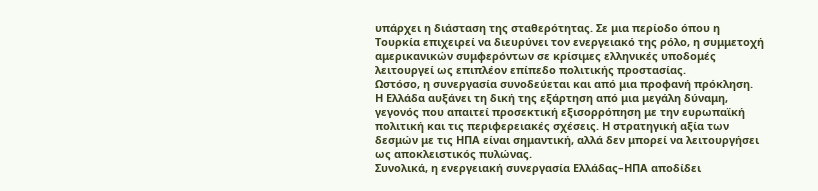υπάρχει η διάσταση της σταθερότητας. Σε μια περίοδο όπου η Τουρκία επιχειρεί να διευρύνει τον ενεργειακό της ρόλο, η συμμετοχή αμερικανικών συμφερόντων σε κρίσιμες ελληνικές υποδομές λειτουργεί ως επιπλέον επίπεδο πολιτικής προστασίας.
Ωστόσο, η συνεργασία συνοδεύεται και από μια προφανή πρόκληση.
Η Ελλάδα αυξάνει τη δική της εξάρτηση από μια μεγάλη δύναμη, γεγονός που απαιτεί προσεκτική εξισορρόπηση με την ευρωπαϊκή πολιτική και τις περιφερειακές σχέσεις. Η στρατηγική αξία των δεσμών με τις ΗΠΑ είναι σημαντική, αλλά δεν μπορεί να λειτουργήσει ως αποκλειστικός πυλώνας.
Συνολικά, η ενεργειακή συνεργασία Ελλάδας–ΗΠΑ αποδίδει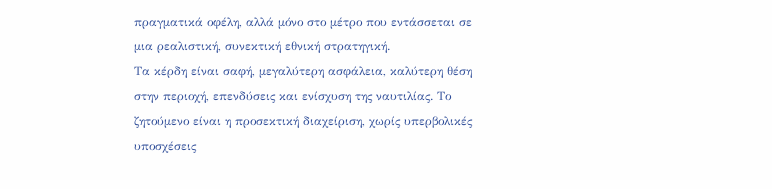πραγματικά οφέλη, αλλά μόνο στο μέτρο που εντάσσεται σε μια ρεαλιστική, συνεκτική εθνική στρατηγική.
Τα κέρδη είναι σαφή, μεγαλύτερη ασφάλεια, καλύτερη θέση στην περιοχή, επενδύσεις και ενίσχυση της ναυτιλίας. Το ζητούμενο είναι η προσεκτική διαχείριση, χωρίς υπερβολικές υποσχέσεις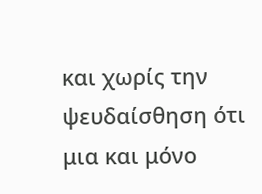και χωρίς την ψευδαίσθηση ότι μια και μόνο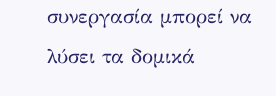συνεργασία μπορεί να λύσει τα δομικά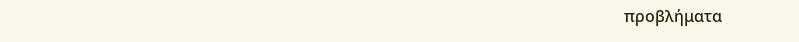προβλήματα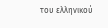του ελληνικού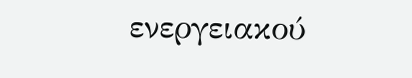ενεργειακού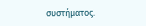συστήματος.